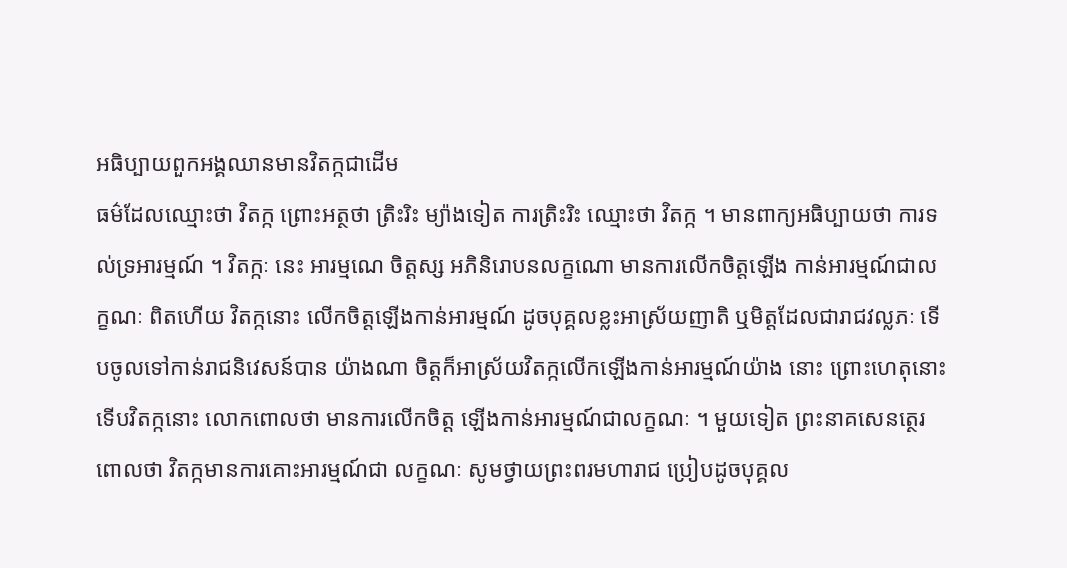អធិប្បាយពួកអង្គឈានមានវិតក្កជាដើម
ធម៌ដែលឈ្មោះថា វិតក្ក ព្រោះអត្ថថា ត្រិះរិះ ម្យ៉ាងទៀត ការត្រិះរិះ ឈ្មោះថា វិតក្ក ។ មានពាក្យអធិប្បាយថា ការទល់ទ្រអារម្មណ៍ ។ វិតក្កៈ នេះ អារម្មណេ ចិត្តស្ស អភិនិរោបនលក្ខណោ មានការលើកចិត្តឡើង កាន់អារម្មណ៍ជាលក្ខណៈ ពិតហើយ វិតក្កនោះ លើកចិត្តឡើងកាន់អារម្មណ៍ ដូចបុគ្គលខ្លះអាស្រ័យញាតិ ឬមិត្តដែលជារាជវល្លភៈ ទើបចូលទៅកាន់រាជនិវេសន៍បាន យ៉ាងណា ចិត្តក៏អាស្រ័យវិតក្កលើកឡើងកាន់អារម្មណ៍យ៉ាង នោះ ព្រោះហេតុនោះ ទើបវិតក្កនោះ លោកពោលថា មានការលើកចិត្ត ឡើងកាន់អារម្មណ៍ជាលក្ខណៈ ។ មួយទៀត ព្រះនាគសេនត្ថេរពោលថា វិតក្កមានការគោះអារម្មណ៍ជា លក្ខណៈ សូមថ្វាយព្រះពរមហារាជ ប្រៀបដូចបុគ្គល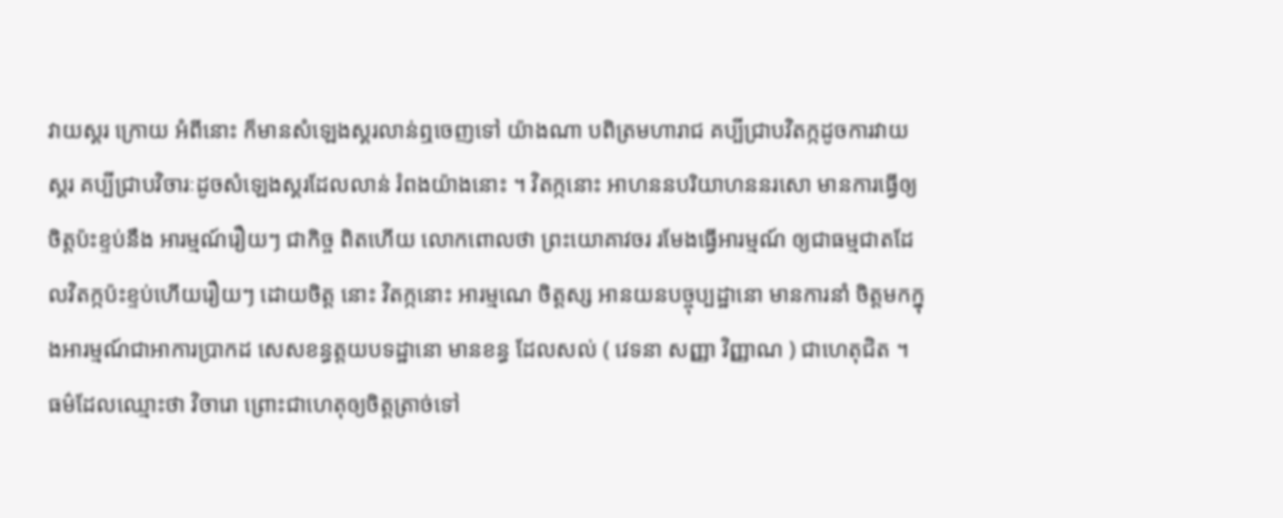វាយស្គរ ក្រោយ អំពីនោះ ក៏មានសំឡេងស្គរលាន់ឮចេញទៅ យ៉ាងណា បពិត្រមហារាជ គប្បីជ្រាបវិតក្កដូចការវាយស្គរ គប្បីជ្រាបវិចារៈដូចសំឡេងស្គរដែលលាន់ រំពងយ៉ាងនោះ ។ វិតក្កនោះ អាហននបរិយាហននរសោ មានការធ្វើឲ្យចិត្តប៉ះខ្ទប់នឹង អារម្មណ៍រឿយៗ ជាកិច្ច ពិតហើយ លោកពោលថា ព្រះយោគាវចរ រមែងធ្វើអារម្មណ៍ ឲ្យជាធម្មជាតដែលវិតក្កប៉ះខ្ទប់ហើយរឿយៗ ដោយចិត្ត នោះ វិតក្កនោះ អារម្មណេ ចិត្តស្ស អានយនបច្ចុប្បដ្ឋានោ មានការនាំ ចិត្តមកក្នុងអារម្មណ៍ជាអាការប្រាកដ សេសខន្ធត្តយបទដ្ឋានោ មានខន្ធ ដែលសល់ ( វេទនា សញ្ញា វិញ្ញាណ ) ជាហេតុជិត ។ ធម៌ដែលឈ្មោះថា វិចារោ ព្រោះជាហេតុឲ្យចិត្តត្រាច់ទៅ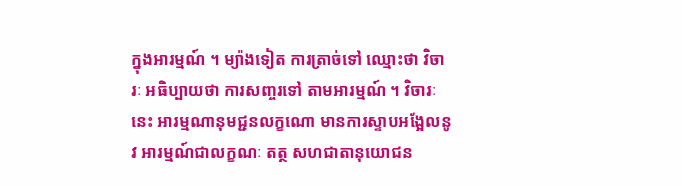ក្នុងអារម្មណ៍ ។ ម្យ៉ាងទៀត ការត្រាច់ទៅ ឈ្មោះថា វិចារៈ អធិប្បាយថា ការសញ្ចរទៅ តាមអារម្មណ៍ ។ វិចារៈនេះ អារម្មណានុមជ្ជនលក្ខណោ មានការស្ទាបអង្អែលនូវ អារម្មណ៍ជាលក្ខណៈ តត្ថ សហជាតានុយោជន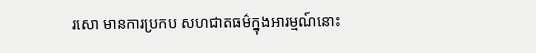រសោ មានការប្រកប សហជាតធម៌ក្នុងអារម្មណ៍នោះ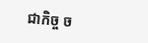ជាកិច្ច ច